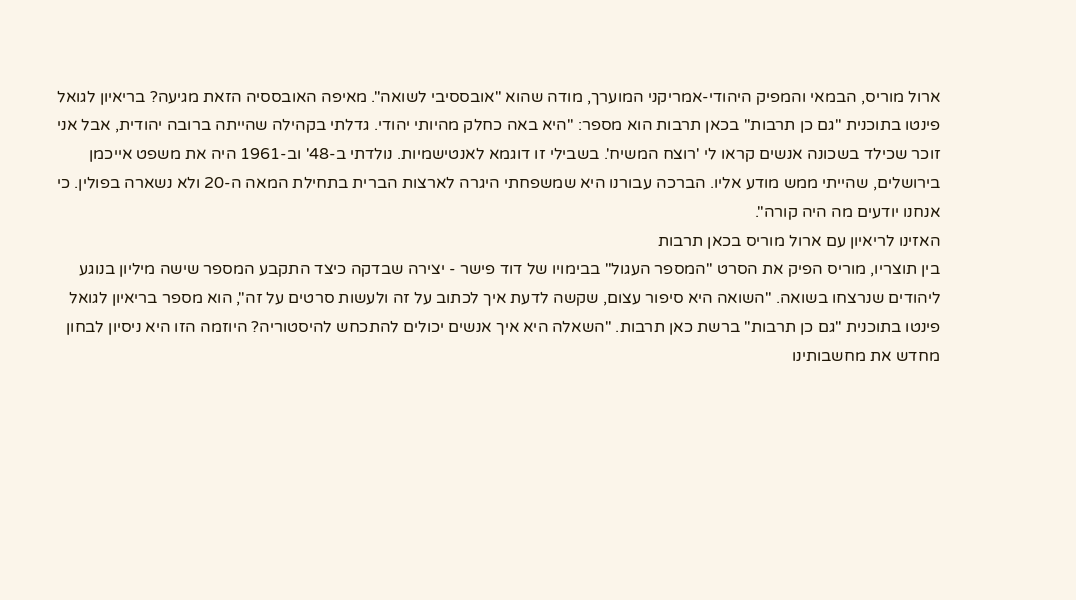ארול מוריס, הבמאי והמפיק היהודי-אמריקני המוערך, מודה שהוא "אובססיבי לשואה". מאיפה האובססיה הזאת מגיעה? בריאיון לגואל פינטו בתוכנית "גם כן תרבות" בכאן תרבות הוא מספר: "היא באה כחלק מהיותי יהודי. גדלתי בקהילה שהייתה ברובה יהודית, אבל אני זוכר שכילד בשכונה אנשים קראו לי 'רוצח המשיח'. בשבילי זו דוגמא לאנטישמיות. נולדתי ב-48' וב-1961 היה את משפט אייכמן בירושלים, שהייתי ממש מודע אליו. הברכה עבורנו היא שמשפחתי היגרה לארצות הברית בתחילת המאה ה-20 ולא נשארה בפולין. כי אנחנו יודעים מה היה קורה".
האזינו לריאיון עם ארול מוריס בכאן תרבות
בין תוצריו, מוריס הפיק את הסרט "המספר העגול" בבימויו של דוד פישר - יצירה שבדקה כיצד התקבע המספר שישה מיליון בנוגע ליהודים שנרצחו בשואה. "השואה היא סיפור עצום, שקשה לדעת איך לכתוב על זה ולעשות סרטים על זה", הוא מספר בריאיון לגואל פינטו בתוכנית "גם כן תרבות" ברשת כאן תרבות. "השאלה היא איך אנשים יכולים להתכחש להיסטוריה? היוזמה הזו היא ניסיון לבחון מחדש את מחשבותינו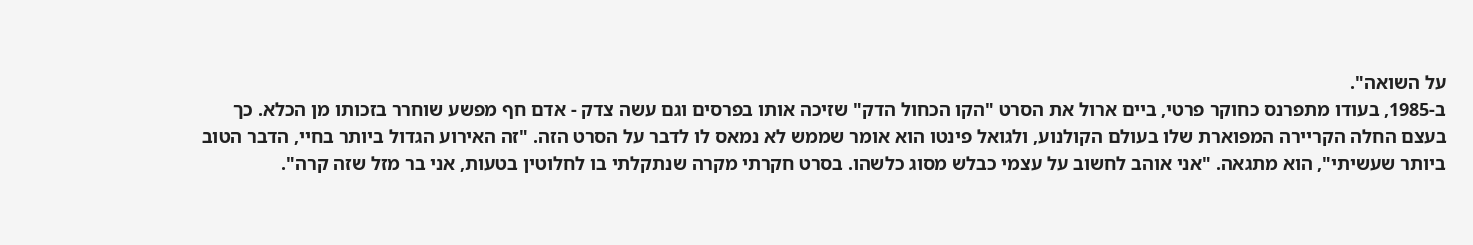על השואה".
ב-1985, בעודו מתפרנס כחוקר פרטי, ביים ארול את הסרט "הקו הכחול הדק" שזיכה אותו בפרסים וגם עשה צדק - אדם חף מפשע שוחרר בזכותו מן הכלא. כך בעצם החלה הקריירה המפוארת שלו בעולם הקולנוע, ולגואל פינטו הוא אומר שממש לא נמאס לו לדבר על הסרט הזה. "זה האירוע הגדול ביותר בחיי, הדבר הטוב ביותר שעשיתי", הוא מתגאה. "אני אוהב לחשוב על עצמי כבלש מסוג כלשהו. בסרט חקרתי מקרה שנתקלתי בו לחלוטין בטעות, אני בר מזל שזה קרה".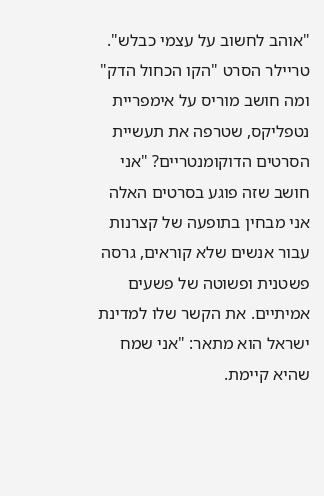"אוהב לחשוב על עצמי כבלש". טריילר הסרט "הקו הכחול הדק"
ומה חושב מוריס על אימפריית נטפליקס, שטרפה את תעשיית הסרטים הדוקומנטריים? "אני חושב שזה פוגע בסרטים האלה אני מבחין בתופעה של קצרנות עבור אנשים שלא קוראים, גרסה פשטנית ופשוטה של פשעים אמיתיים. את הקשר שלו למדינת ישראל הוא מתאר: "אני שמח שהיא קיימת.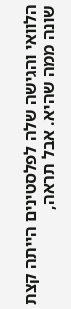הלוואי והגישה שלה לפלסטינים הייתה קצת שונה ממה שהיא. אבל תראה,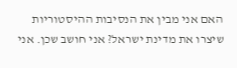האם אני מבין את הנסיבות ההיסטוריות שיצרו את מדינת ישראל? אני חושב שכן. אני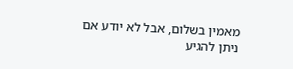מאמין בשלום, אבל לא יודע אם ניתן להגיע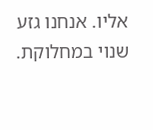אליו. אנחנו גזע שנוי במחלוקת.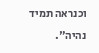וכנראה תמיד נהיה".